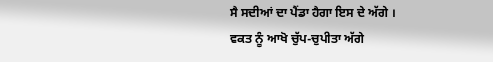ਸੈ ਸਦੀਆਂ ਦਾ ਪੈਂਡਾ ਹੈਗਾ ਇਸ ਦੇ ਅੱਗੇ ।
ਵਕਤ ਨੂੰ ਆਖੋ ਚੁੱਪ-ਚੁਪੀਤਾ ਅੱਗੇ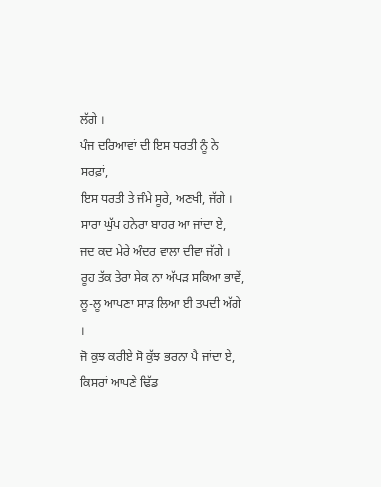ਲੱਗੇ ।
ਪੰਜ ਦਰਿਆਵਾਂ ਦੀ ਇਸ ਧਰਤੀ ਨੂੰ ਨੇ ਸਰਫ਼ਾਂ,
ਇਸ ਧਰਤੀ ਤੇ ਜੰਮੇ ਸੂਰੇ, ਅਣਖੀ, ਜੱਗੇ ।
ਸਾਰਾ ਘੁੱਪ ਹਨੇਰਾ ਬਾਹਰ ਆ ਜਾਂਦਾ ਏ,
ਜਦ ਕਦ ਮੇਰੇ ਅੰਦਰ ਵਾਲਾ ਦੀਵਾ ਜੱਗੇ ।
ਰੂਹ ਤੱਕ ਤੇਰਾ ਸੇਕ ਨਾ ਅੱਪੜ ਸਕਿਆ ਭਾਵੇਂ,
ਲੂ-ਲੂ ਆਪਣਾ ਸਾੜ ਲਿਆ ਈ ਤਪਦੀ ਅੱਗੇ ।
ਜੋ ਕੁਝ ਕਰੀਏ ਸੋ ਕੁੱਝ ਭਰਨਾ ਪੈ ਜਾਂਦਾ ਏ,
ਕਿਸਰਾਂ ਆਪਣੇ ਢਿੱਡ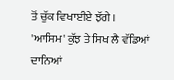ਤੋਂ ਚੁੱਕ ਵਿਖਾਈਏ ਝੱਗੇ ।
'ਆਸਿਮ' ਕੁੱਝ ਤੇ ਸਿਖ ਲੈ ਵੱਡਿਆਂ ਦਾਨਿਆਂ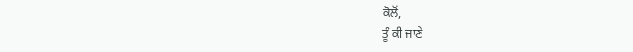ਕੋਲੋਂ,
ਤੂੰ ਕੀ ਜਾਣੇ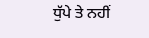ਧੁੱਪੇ ਤੇ ਨਹੀਂ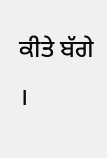ਕੀਤੇ ਬੱਗੇ ।